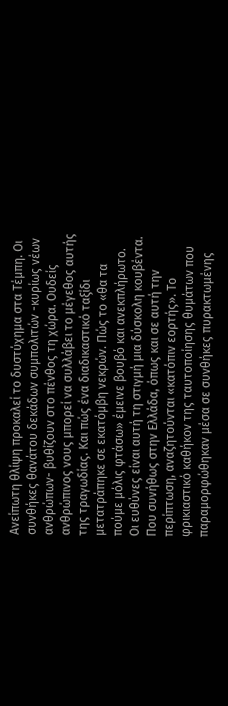Ανείπωτη θλίψη προκαλεί το δυστύχημα στα Τέμπη. Οι συνθήκες θανάτου δεκάδων συμπολιτών -κυρίως νέων ανθρώπων- βυθίζουν στο πένθος τη χώρα. Ουδείς ανθρώπινος νους μπορεί να συλλάβει το μέγεθος αυτής της τραγωδίας. Και πώς ένα διαδικαστικό ταξίδι μετατράπηκε σε εκατόμβη νεκρών. Πώς το «θα τα πούμε μόλις φτάσω» έμεινε βουβό και ανεκπλήρωτο.
Οι ευθύνες είναι αυτή τη στιγμή μια δύσκολη κουβέντα. Που συνήθως στην Ελλάδα, όπως και σε αυτή την περίπτωση, αναζητούνται «κατόπιν εορτής». Το φρικιαστικό καθήκον της ταυτοποίησης θυμάτων που παραμορφώθηκαν μέσα σε συνθήκες πυρακτωμένης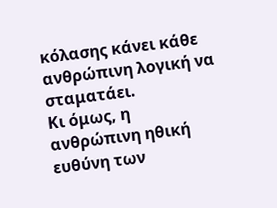κόλασης κάνει κάθε ανθρώπινη λογική να σταματάει.
Κι όμως, η ανθρώπινη ηθική ευθύνη των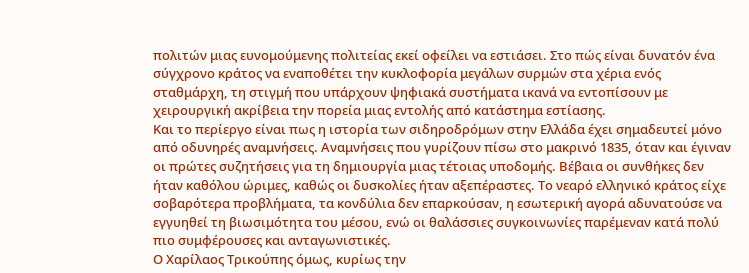πολιτών μιας ευνομούμενης πολιτείας εκεί οφείλει να εστιάσει. Στο πώς είναι δυνατόν ένα σύγχρονο κράτος να εναποθέτει την κυκλοφορία μεγάλων συρμών στα χέρια ενός σταθμάρχη, τη στιγμή που υπάρχουν ψηφιακά συστήματα ικανά να εντοπίσουν με χειρουργική ακρίβεια την πορεία μιας εντολής από κατάστημα εστίασης.
Και το περίεργο είναι πως η ιστορία των σιδηροδρόμων στην Ελλάδα έχει σημαδευτεί μόνο από οδυνηρές αναμνήσεις. Αναμνήσεις που γυρίζουν πίσω στο μακρινό 1835, όταν και έγιναν οι πρώτες συζητήσεις για τη δημιουργία μιας τέτοιας υποδομής. Βέβαια οι συνθήκες δεν ήταν καθόλου ώριμες, καθώς οι δυσκολίες ήταν αξεπέραστες. Το νεαρό ελληνικό κράτος είχε σοβαρότερα προβλήματα, τα κονδύλια δεν επαρκούσαν, η εσωτερική αγορά αδυνατούσε να εγγυηθεί τη βιωσιμότητα του μέσου, ενώ οι θαλάσσιες συγκοινωνίες παρέμεναν κατά πολύ πιο συμφέρουσες και ανταγωνιστικές.
Ο Χαρίλαος Τρικούπης όμως, κυρίως την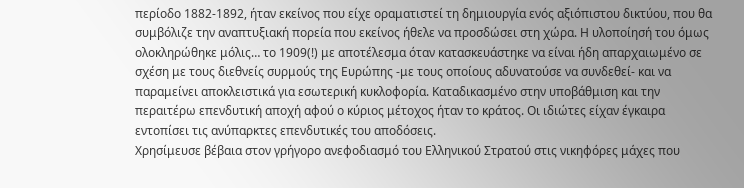περίοδο 1882-1892, ήταν εκείνος που είχε οραματιστεί τη δημιουργία ενός αξιόπιστου δικτύου, που θα συμβόλιζε την αναπτυξιακή πορεία που εκείνος ήθελε να προσδώσει στη χώρα. Η υλοποίησή του όμως ολοκληρώθηκε μόλις… το 1909(!) με αποτέλεσμα όταν κατασκευάστηκε να είναι ήδη απαρχαιωμένο σε σχέση με τους διεθνείς συρμούς της Ευρώπης -με τους οποίους αδυνατούσε να συνδεθεί- και να παραμείνει αποκλειστικά για εσωτερική κυκλοφορία. Καταδικασμένο στην υποβάθμιση και την περαιτέρω επενδυτική αποχή αφού ο κύριος μέτοχος ήταν το κράτος. Οι ιδιώτες είχαν έγκαιρα εντοπίσει τις ανύπαρκτες επενδυτικές του αποδόσεις.
Χρησίμευσε βέβαια στον γρήγορο ανεφοδιασμό του Ελληνικού Στρατού στις νικηφόρες μάχες που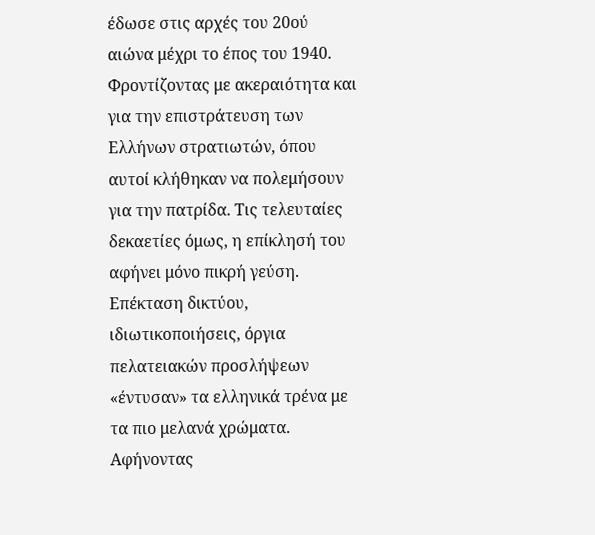έδωσε στις αρχές του 20ού αιώνα μέχρι το έπος του 1940. Φροντίζοντας με ακεραιότητα και για την επιστράτευση των Ελλήνων στρατιωτών, όπου αυτοί κλήθηκαν να πολεμήσουν για την πατρίδα. Τις τελευταίες δεκαετίες όμως, η επίκλησή του αφήνει μόνο πικρή γεύση. Επέκταση δικτύου, ιδιωτικοποιήσεις, όργια πελατειακών προσλήψεων «έντυσαν» τα ελληνικά τρένα με τα πιο μελανά χρώματα.
Αφήνοντας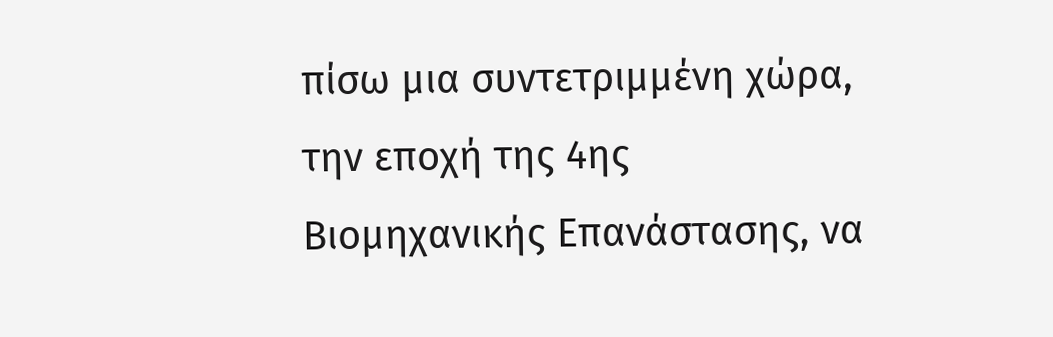πίσω μια συντετριμμένη χώρα, την εποχή της 4ης Βιομηχανικής Επανάστασης, να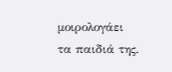μοιρολογάει τα παιδιά της.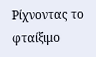Ρίχνοντας το φταίξιμο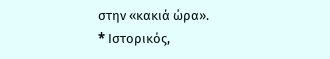στην «κακιά ώρα».
* Iστορικός,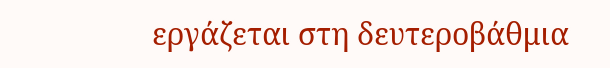εργάζεται στη δευτεροβάθμια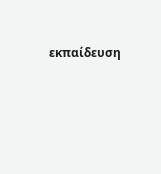εκπαίδευση